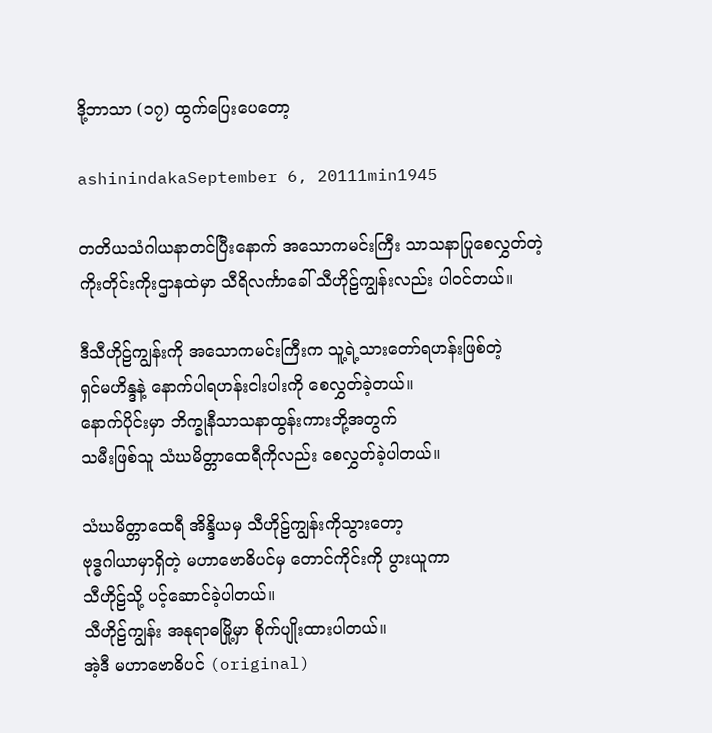ဒို့ဘာသာ (၁၇) ထွက်ပြေးပေတော့

ashinindakaSeptember 6, 20111min1945

တတိယသံဂါယနာတင်ပြီးနောက် အသောကမင်းကြီး သာသနာပြုစေလွှတ်တဲ့
ကိုးတိုင်းကိုးဌာနထဲမှာ သီရိလင်္ကာခေါ် သီဟိုဠ်ကျွန်းလည်း ပါဝင်တယ်။

ဒီသီဟိုဠ်ကျွန်းကို အသောကမင်းကြီးက သူ့ရဲ့သားတော်ရဟန်းဖြစ်တဲ့
ရှင်မဟိန္ဒနဲ့ နောက်ပါရဟန်းငါးပါးကို စေလွှတ်ခဲ့တယ်။
နောက်ပိုင်းမှာ ဘိက္ခုနီသာသနာထွန်းကားဘို့အတွက်
သမီးဖြစ်သူ သံဃမိတ္တာထေရီကိုလည်း စေလွှတ်ခဲ့ပါတယ်။

သံဃမိတ္တာထေရီ အိန္ဒိယမှ သီဟိုဠ်ကျွန်းကိုသွားတော့
ဗုဒ္ဓဂါယာမှာရှိတဲ့ မဟာဗောဓိပင်မှ တောင်ကိုင်းကို ပွားယူကာ
သီဟိုဠ်သို့ ပင့်ဆောင်ခဲ့ပါတယ်။
သီဟိုဠ်ကျွန်း အနုရာဓမြို့မှာ စိုက်ပျိုးထားပါတယ်။
အဲ့ဒီ မဟာဗောဓိပင် (original)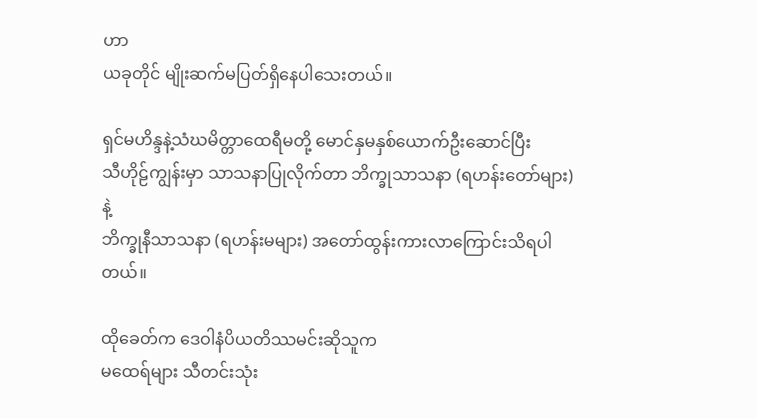ဟာ
ယခုတိုင် မျိုးဆက်မပြတ်ရှိနေပါသေးတယ်။

ရှင်မဟိန္ဒနဲ့သံဃမိတ္တာထေရီမတို့ မောင်နှမနှစ်ယောက်ဦးဆောင်ပြီး
သီဟိုဠ်ကျွန်းမှာ သာသနာပြုလိုက်တာ ဘိက္ခုသာသနာ (ရဟန်းတော်များ)နဲ့
ဘိက္ခုနီသာသနာ (ရဟန်းမများ) အတော်ထွန်းကားလာကြောင်းသိရပါတယ်။

ထိုခေတ်က ဒေဝါနံပိယတိဿမင်းဆိုသူက
မထေရ်များ သီတင်းသုံး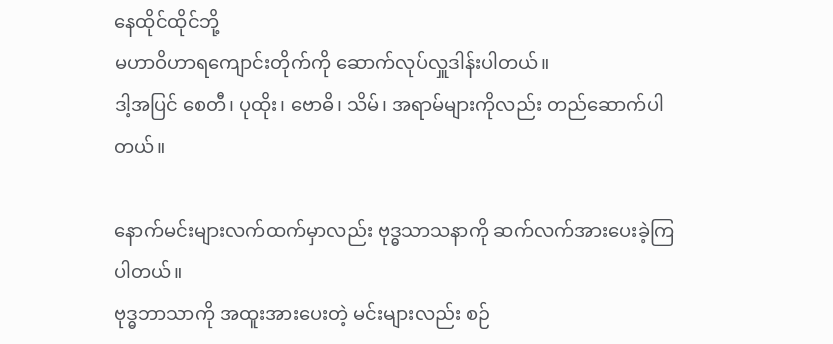နေထိုင်ထိုင်ဘို့
မဟာဝိဟာရကျောင်းတိုက်ကို ဆောက်လုပ်လှူဒါန်းပါတယ်။
ဒါ့အပြင် စေတီ၊ ပုထိုး၊ ဗောဓိ၊ သိမ်၊ အရာမ်များကိုလည်း တည်ဆောက်ပါတယ်။

နောက်မင်းများလက်ထက်မှာလည်း ဗုဒ္ဓသာသနာကို ဆက်လက်အားပေးခဲ့ကြပါတယ်။
ဗုဒ္ဓဘာသာကို အထူးအားပေးတဲ့ မင်းများလည်း စဉ်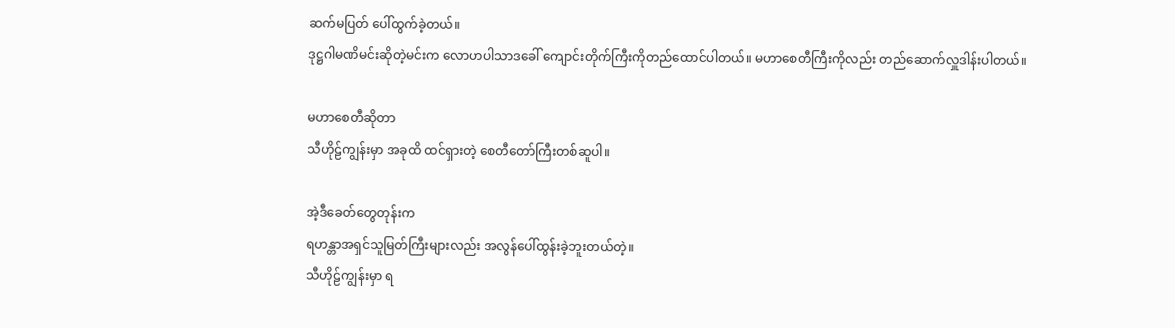ဆက်မပြတ် ပေါ်ထွက်ခဲ့တယ်။
ဒုဋ္ဌဂါမဏိမင်းဆိုတဲ့မင်းက လောဟပါသာဒခေါ် ကျောင်းတိုက်ကြီးကိုတည်ထောင်ပါတယ်။ မဟာစေတီကြီးကိုလည်း တည်ဆောက်လှူဒါန်းပါတယ်။

မဟာစေတီဆိုတာ
သီဟိုဠ်ကျွန်းမှာ အခုထိ ထင်ရှားတဲ့ စေတီတော်ကြီးတစ်ဆူပါ။

အဲ့ဒီခေတ်တွေတုန်းက
ရဟန္တာအရှင်သူမြတ်ကြီးများလည်း အလွန်ပေါ်ထွန်းခဲ့ဘူးတယ်တဲ့။
သီဟိုဠ်ကျွန်းမှာ ရ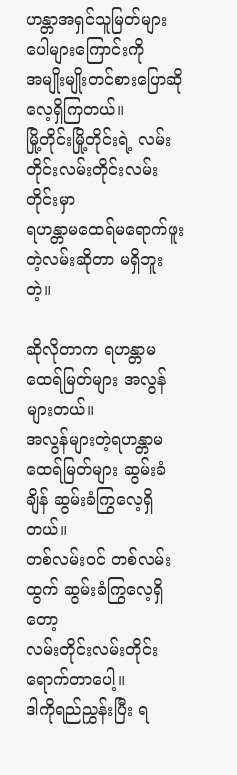ဟန္တာအရှင်သူမြတ်များပေါများကြောင်းကို
အမျိုးမျိုးတင်စားပြောဆိုလေ့ရှိကြတယ်။
မြို့တိုင်းမြို့တိုင်းရဲ့ လမ်းတိုင်းလမ်းတိုင်းလမ်းတိုင်းမှာ
ရဟန္တာမထေရ်မရောက်ဖူးတဲ့လမ်းဆိုတာ မရှိဘူးတဲ့။

ဆိုလိုတာက ရဟန္တာမထေရ်မြတ်များ အလွန်များတယ်။
အလွန်များတဲ့ရဟန္တာမထေရ်မြတ်များ ဆွမ်းခံချိန် ဆွမ်းခံကြွလေ့ရှိတယ်။
တစ်လမ်းဝင် တစ်လမ်းထွက် ဆွမ်းခံကြွလေ့ရှိတော့
လမ်းတိုင်းလမ်းတိုင်း ရောက်တာပေါ့။
ဒါကိုရည်ညွှန်းပြီး ရ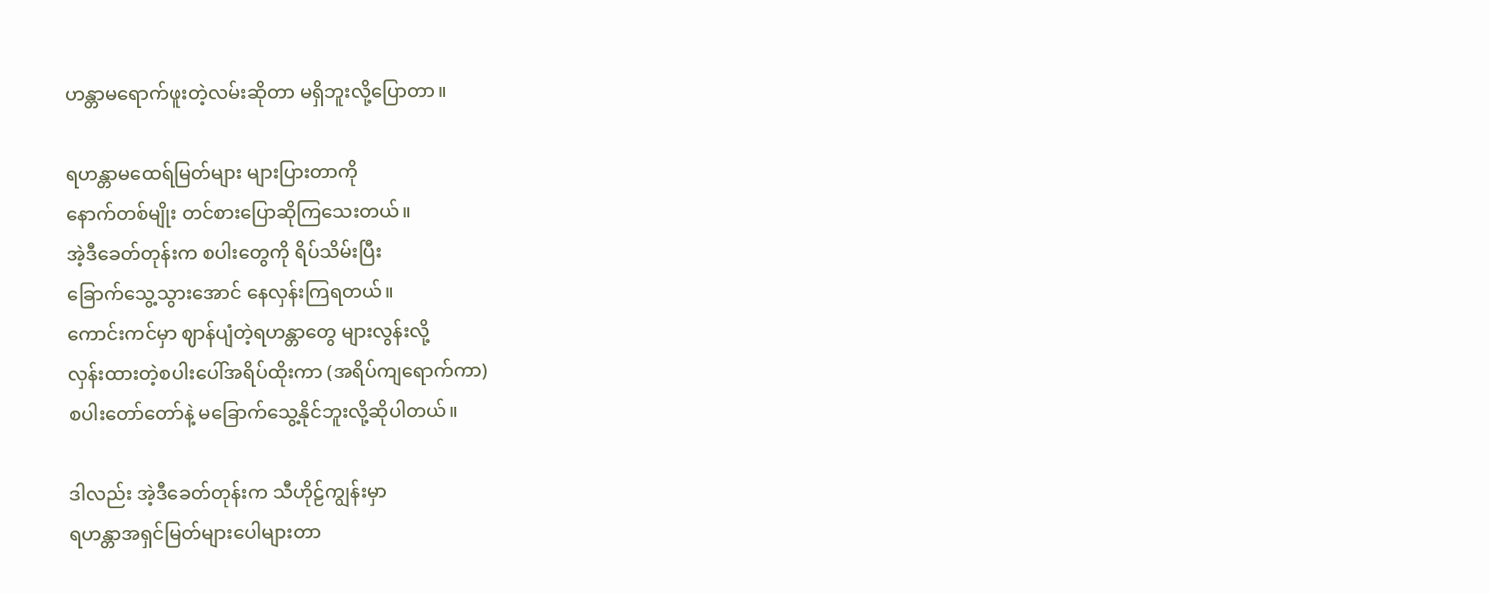ဟန္တာမရောက်ဖူးတဲ့လမ်းဆိုတာ မရှိဘူးလို့ပြောတာ။

ရဟန္တာမထေရ်မြတ်များ များပြားတာကို
နောက်တစ်မျိုး တင်စားပြောဆိုကြသေးတယ်။
အဲ့ဒီခေတ်တုန်းက စပါးတွေကို ရိပ်သိမ်းပြီး
ခြောက်သွေ့သွားအောင် နေလှန်းကြရတယ်။
ကောင်းကင်မှာ ဈာန်ပျံတဲ့ရဟန္တာတွေ များလွန်းလို့
လှန်းထားတဲ့စပါးပေါ်အရိပ်ထိုးကာ (အရိပ်ကျရောက်ကာ)
စပါးတော်တော်နဲ့ မခြောက်သွေ့နိုင်ဘူးလို့ဆိုပါတယ်။

ဒါလည်း အဲ့ဒီခေတ်တုန်းက သီဟိုဠ်ကျွန်းမှာ
ရဟန္တာအရှင်မြတ်များပေါများတာ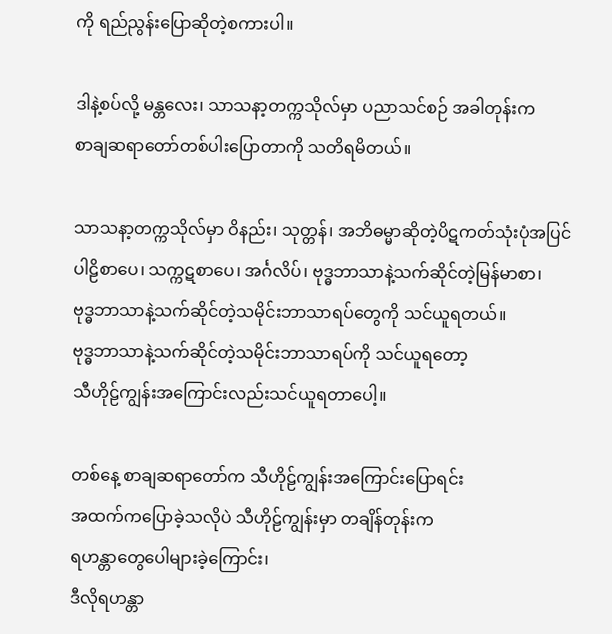ကို ရည်ညွန်းပြောဆိုတဲ့စကားပါ။

ဒါနဲ့စပ်လို့ မန္တလေး၊ သာသနာ့တက္ကသိုလ်မှာ ပညာသင်စဉ် အခါတုန်းက
စာချဆရာတော်တစ်ပါးပြောတာကို သတိရမိတယ်။

သာသနာ့တက္ကသိုလ်မှာ ဝိနည်း၊ သုတ္တန်၊ အဘိဓမ္မာဆိုတဲ့ပိဋကတ်သုံးပုံအပြင်
ပါဠိစာပေ၊ သက္ကဋစာပေ၊ အင်္ဂလိပ်၊ ဗုဒ္ဓဘာသာနဲ့သက်ဆိုင်တဲ့မြန်မာစာ၊
ဗုဒ္ဓဘာသာနဲ့သက်ဆိုင်တဲ့သမိုင်းဘာသာရပ်တွေကို သင်ယူရတယ်။
ဗုဒ္ဓဘာသာနဲ့သက်ဆိုင်တဲ့သမိုင်းဘာသာရပ်ကို သင်ယူရတော့
သီဟိုဠ်ကျွန်းအကြောင်းလည်းသင်ယူရတာပေါ့။

တစ်နေ့ စာချဆရာတော်က သီဟိုဠ်ကျွန်းအကြောင်းပြောရင်း
အထက်ကပြောခဲ့သလိုပဲ သီဟိုဠ်ကျွန်းမှာ တချိန်တုန်းက
ရဟန္တာတွေပေါများခဲ့ကြောင်း၊
ဒီလိုရဟန္တာ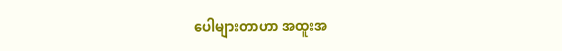ပေါများတာဟာ အထူးအ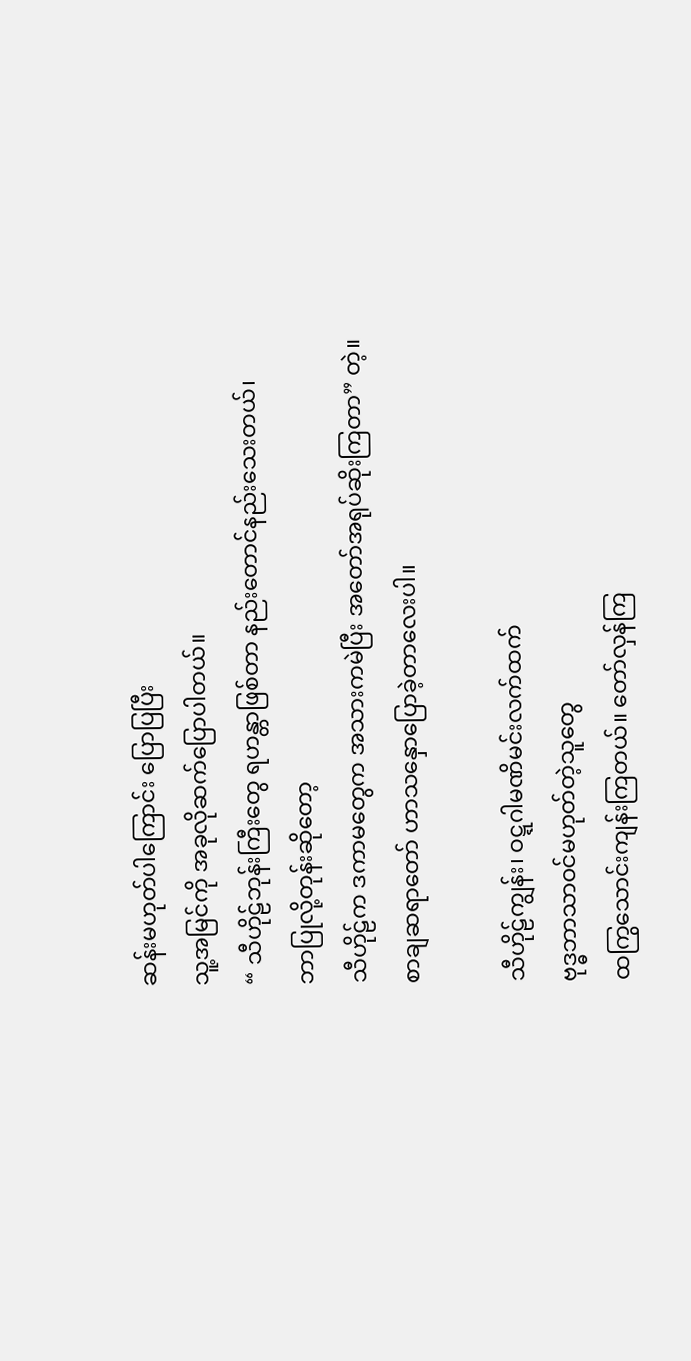ဆန်းမဟုတ်ပါကြောင်း ပြောပြပြီး
သူ့အမြင်ကို အခုလိုဆက်ပြောပါတယ်။
“ သီဟိုဠ်ဘုန်းကြီးတွေ ရဟန္တာဖြစ်တာ နည်းတောင်နည်းသေးတယ်၊
ဘာပြုလို့တုန်းဆိုတော့
သီဟိုဠ်က ဒကာမတွေက အသားကမဲပြီး အတော်အရုပ်ဆိုးကြတာ” တဲ့။
စာချဆရာတော် ဟာသနှောပြောခဲ့တာလေးပါ။

သီဟိုဠ်ကျွန်း၊ ဝဋ္ဋဂါမဏိမင်းလက်ထက်
ဗုဒ္ဓဘာသာဝင်မဟုတ်တဲ့သူတွေ
ထကြွသောင်းကျန်းကြတယ်။ တော်လှန်ကြ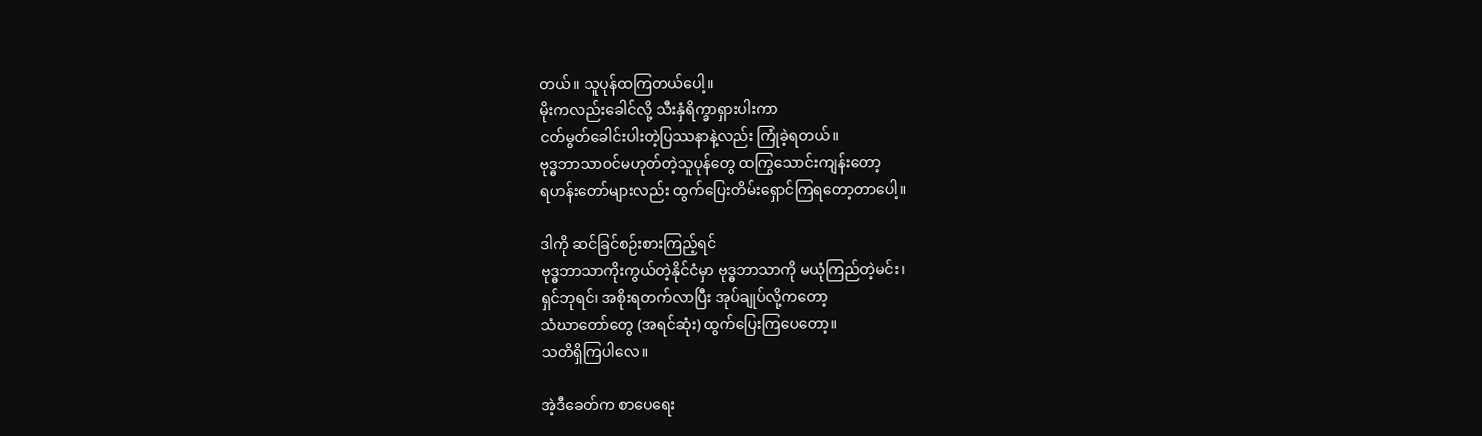တယ်။ သူပုန်ထကြတယ်ပေါ့။
မိုးကလည်းခေါင်လို့ သီးနှံရိက္ခာရှားပါးကာ
ငတ်မွတ်ခေါင်းပါးတဲ့ပြဿနာနဲ့လည်း ကြုံခဲ့ရတယ်။
ဗုဒ္ဓဘာသာဝင်မဟုတ်တဲ့သူပုန်တွေ ထကြွသောင်းကျန်းတော့
ရဟန်းတော်များလည်း ထွက်ပြေးတိမ်းရှောင်ကြရတော့တာပေါ့။

ဒါကို ဆင်ခြင်စဉ်းစားကြည့်ရင်
ဗုဒ္ဓဘာသာကိုးကွယ်တဲ့နိုင်ငံမှာ ဗုဒ္ဓဘာသာကို မယုံကြည်တဲ့မင်း၊
ရှင်ဘုရင်၊ အစိုးရတက်လာပြီး အုပ်ချုပ်လို့ကတော့
သံဃာတော်တွေ (အရင်ဆုံး) ထွက်ပြေးကြပေတော့။
သတိရှိကြပါလေ။

အဲ့ဒီခေတ်က စာပေရေး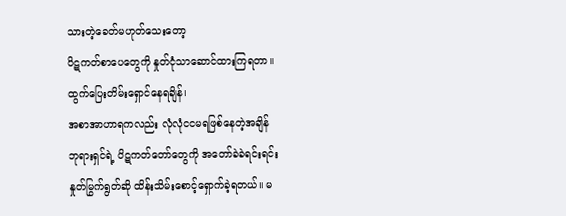သားတဲ့ခေတ်မဟုတ်သေးတော့
ပိဋကတ်စာပေတွေကို နှုတ်ငုံသာဆောင်ထားကြရတာ။
ထွက်ပြေးတိမ်းရှောင်နေရချိန်၊
အစာအာဟာရကလည်း လုံလုံငငမရဖြစ်နေတဲ့အချိန်
ဘုရားရှင်ရဲ့ ပိဋကတ်တော်တွေကို အတော်ခဲခဲရင်းရင်း
နှုတ်မြွက်ရွတ်ဆို ထိန်းသိမ်းစောင့်ရှောက်ခဲ့ရတယ်။ မ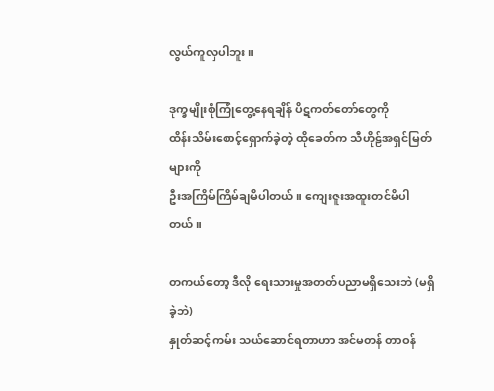လွယ်ကူလှပါဘူး။

ဒုက္ခမျိုးစုံကြုံတွေ့နေရချိန် ပိဋကတ်တော်တွေကို
ထိန်းသိမ်းစောင့်ရှောက်ခဲ့တဲ့ ထိုခေတ်က သီဟိုဠ်အရှင်မြတ်များကို
ဦးအကြိမ်ကြိမ်ချမိပါတယ်။ ကျေးဇူးအထူးတင်မိပါတယ်။

တကယ်တော့ ဒီလို ရေးသားမှုအတတ်ပညာမရှိသေးဘဲ (မရှိခဲ့ဘဲ)
နှုတ်ဆင့်ကမ်း သယ်ဆောင်ရတာဟာ အင်မတန် တာဝန်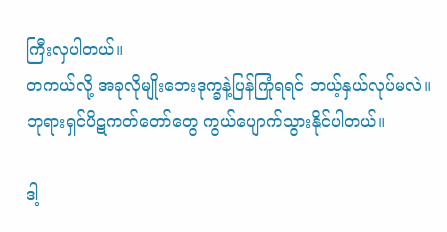ကြီးလှပါတယ်။
တကယ်လို့ အခုလိုမျိုးဘေးဒုက္ခနဲ့ပြန်ကြုံရရင် ဘယ့်နှယ်လုပ်မလဲ။
ဘုရားရှင်ပိဋကတ်တော်တွေ ကွယ်ပျောက်သွားနိုင်ပါတယ်။

ဒါ့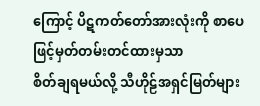ကြောင့် ပိဋကတ်တော်အားလုံးကို စာပေဖြင့်မှတ်တမ်းတင်ထားမှသာ
စိတ်ချရမယ်လို့ သီဟိုဠ်အရှင်မြတ်များ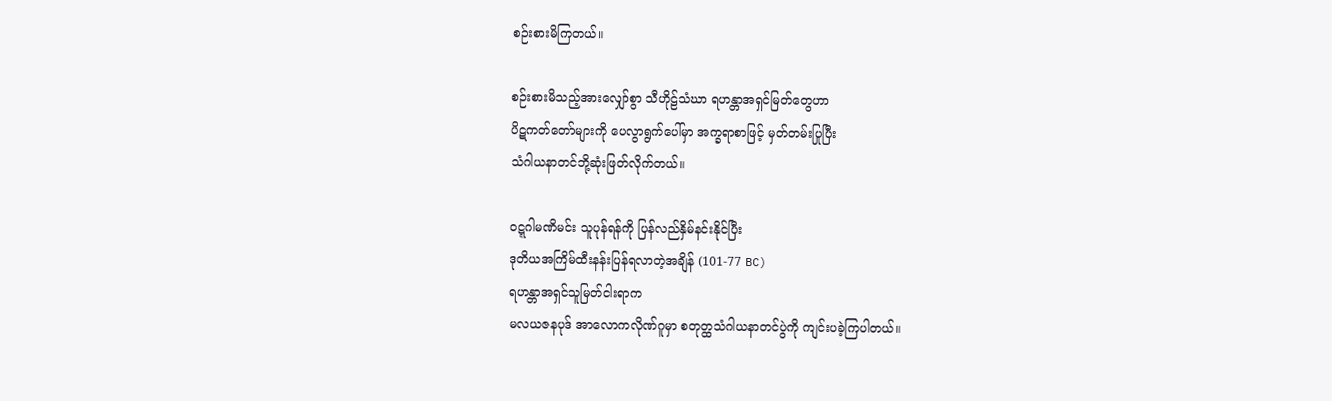စဉ်းစားမိကြတယ်။

စဉ်းစားမိသည့်အားလျှော်စွာ သီဟိုဠ်သံဃာ ရဟန္တာအရှင်မြတ်တွေဟာ
ပိဋကတ်တော်များကို ပေလွာရွက်ပေါ်မှာ အက္ခရာစာဖြင့် မှတ်တမ်းပြုပြီး
သံဂါယနာတင်ဘို့ဆုံးဖြတ်လိုက်တယ်။

ဝဋ္ဋဂါမဏိမင်း သူပုန်ရန်ကို ပြန်လည်နှိမ်နင်းနိုင်ပြီး
ဒုတိယအကြိမ်ထီးနန်းပြန်ရလာတဲ့အချိန် (101-77 BC)
ရဟန္တာအရှင်သူမြတ်ငါးရာက
မလယဇနပုဒ် အာလောကလိုဏ်ဂူမှာ စတုတ္ထသံဂါယနာတင်ပွဲကို ကျင်းပခဲ့ကြပါတယ်။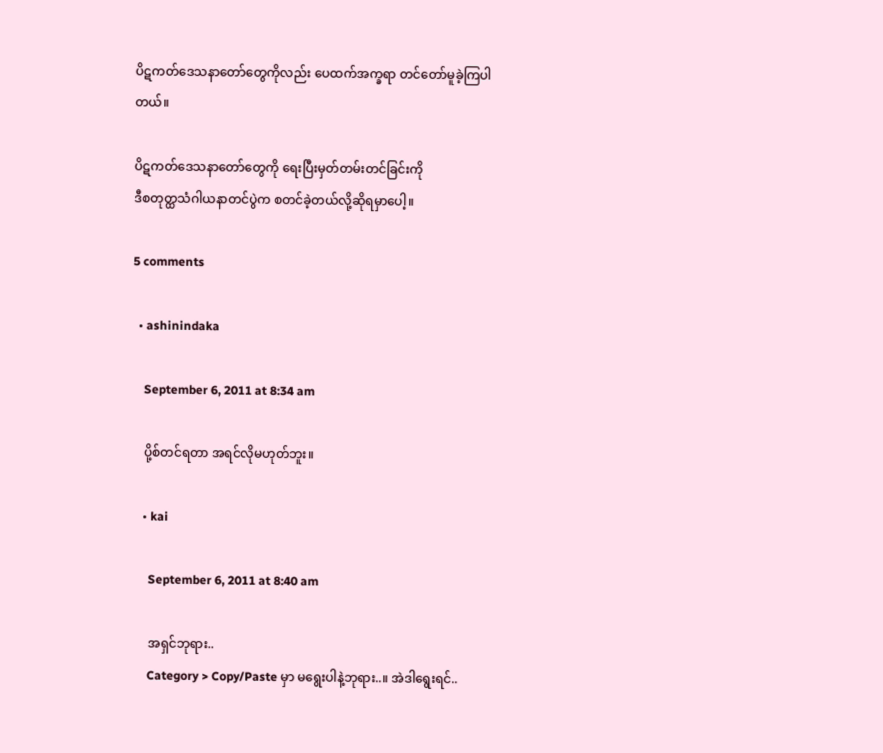ပိဋကတ်ဒေသနာတော်တွေကိုလည်း ပေထက်အက္ခရာ တင်တော်မူခဲ့ကြပါတယ်။

ပိဋကတ်ဒေသနာတော်တွေကို ရေးပြီးမှတ်တမ်းတင်ခြင်းကို
ဒီစတုတ္ထသံဂါယနာတင်ပွဲက စတင်ခဲ့တယ်လို့ဆိုရမှာပေါ့။

5 comments

  • ashinindaka

    September 6, 2011 at 8:34 am

    ပို့စ်တင်ရတာ အရင်လိုမဟုတ်ဘူး။

    • kai

      September 6, 2011 at 8:40 am

      အရှင်ဘုရား..
      Category > Copy/Paste မှာ မရွေးပါနဲ့ဘုရား..။ အဲဒါရွေးရင်..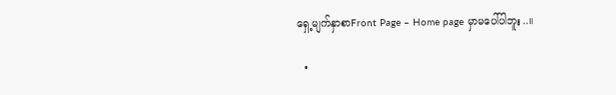ရှေ့မျက်နှာစာFront Page – Home page မှာမပေါ်ပါဘူး..။

  •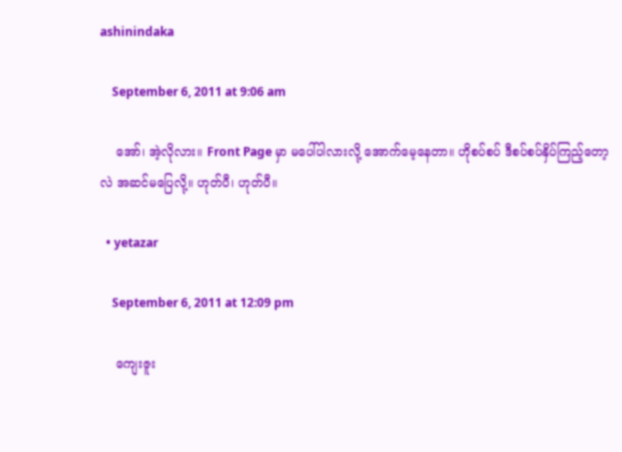ashinindaka

    September 6, 2011 at 9:06 am

    အော်၊ အဲ့လိုလား။ Front Page မှာ မပေါ်ပါလားလို့ အောက်မေ့နေတာ။ ဟိုစပ်စပ် ဒီစပ်စပ်နှိပ်ကြည့်တော့လဲ အဆင်မပြေလို့။ ဟုတ်ပီ၊ ဟုတ်ပီ။

  • yetazar

    September 6, 2011 at 12:09 pm

    ကျေးဇူး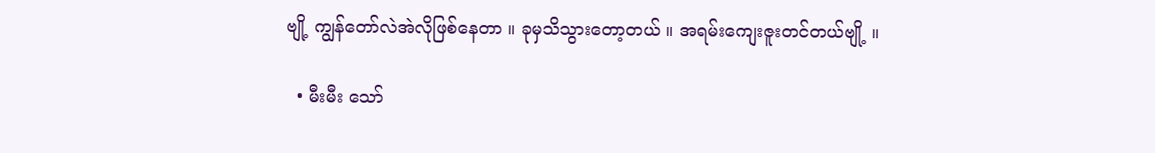ဗျို့ ကျွန်တော်လဲအဲလိုဖြစ်နေတာ ။ ခုမှသိသွားတော့တယ် ။ အရမ်းကျေးဇူးတင်တယ်ဗျို့ ။

  • မီးမီး သော်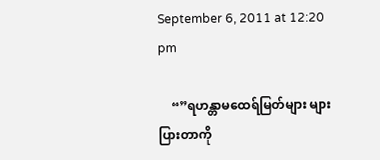September 6, 2011 at 12:20 pm

    “”ရဟန္တာမထေရ်မြတ်များ များပြားတာကို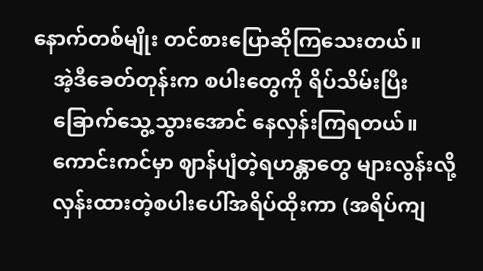နောက်တစ်မျိုး တင်စားပြောဆိုကြသေးတယ်။
    အဲ့ဒီခေတ်တုန်းက စပါးတွေကို ရိပ်သိမ်းပြီး
    ခြောက်သွေ့သွားအောင် နေလှန်းကြရတယ်။
    ကောင်းကင်မှာ ဈာန်ပျံတဲ့ရဟန္တာတွေ များလွန်းလို့
    လှန်းထားတဲ့စပါးပေါ်အရိပ်ထိုးကာ (အရိပ်ကျ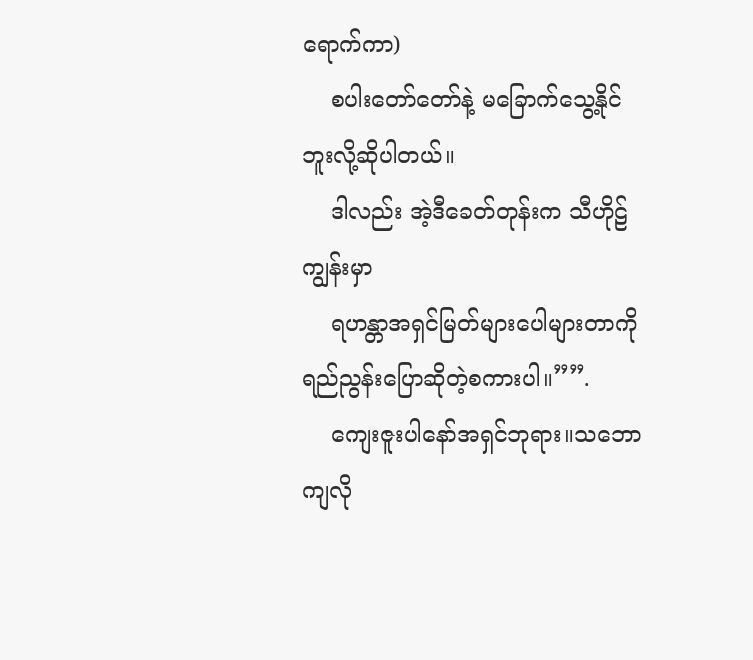ရောက်ကာ)
    စပါးတော်တော်နဲ့ မခြောက်သွေ့နိုင်ဘူးလို့ဆိုပါတယ်။
    ဒါလည်း အဲ့ဒီခေတ်တုန်းက သီဟိုဠ်ကျွန်းမှာ
    ရဟန္တာအရှင်မြတ်များပေါများတာကို ရည်ညွန်းပြောဆိုတဲ့စကားပါ။””.
    ကျေးဇူးပါနော်အရှင်ဘုရား။သဘောကျလို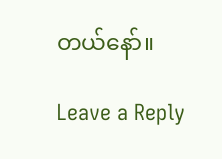တယ်နော်။

Leave a Reply